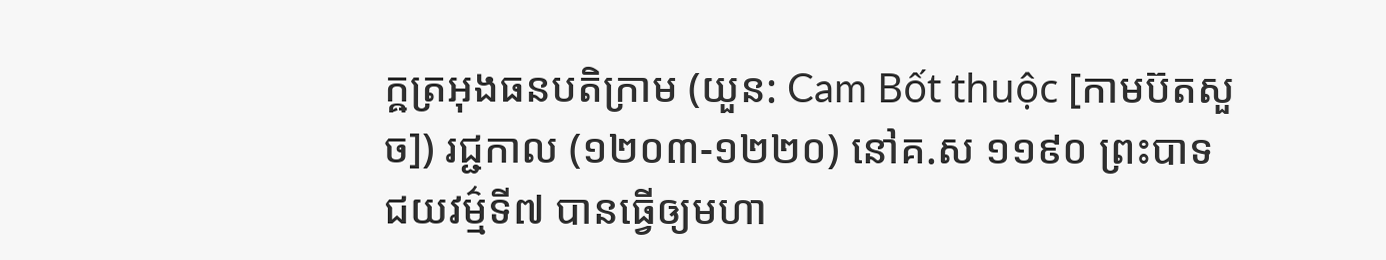ក្ឝត្រអុងធនបតិក្រាម (យួន: Cam Bốt thuộc [កាមប៊តសួច]) រជ្ជកាល (១២០៣-១២២០) នៅគ.ស ១១៩០ ព្រះបាទជយវម៌្មទី៧ បានធ្វើឲ្យមហា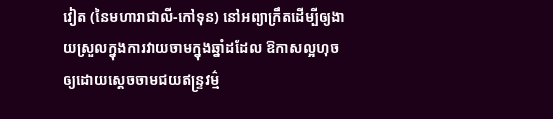វៀត (នៃមហារាជាលី-កៅទុន) នៅអព្យាក្រឹតដើម្បីឲ្យងាយស្រួលក្នុងការវាយចាមក្នុងឆ្នាំដដែល ឱកាសល្អហុចឲ្យដោយសេ្តចចាមជយឥន្រ្ទវម៌្ម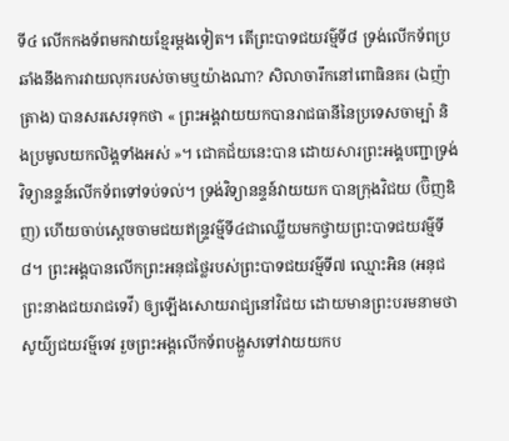ទី៤ លើកកងទ័ពមកវាយខែ្មរម្តងទៀត។ តើព្រះបាទជយវម៌្មទី៨ ទ្រង់លើកទ័ពប្រឆាំងនឹងការវាយលុករបស់ចាមឬយ៉ាងណា? សិលាចារឹកនៅពោធិនគរ (ឯញ៉ាត្រាង) បានសរសេរទុកថា « ព្រះអង្គវាយយកបានរាជធានីនៃប្រទេសចាម្ប៉ា និងប្រមូលយកលិង្គទាំងអស់ »។ ជោគជ័យនេះបាន ដោយសារព្រះអង្គបញ្ជាទ្រង់វិទ្យានន្ទន៍លើកទ័ពទៅទប់ទល់។ ទ្រង់វិទ្យានន្ទន៍វាយយក បានក្រុងវិជយ (ប៊ិញឌិញ) ហើយចាប់សេ្តចចាមជយឥន្រ្ទវម៌្មទី៤ជាឈ្លើយមកថ្វាយព្រះបាទជយវម៌្មទី៨។ ព្រះអង្គបានលើកព្រះអនុជថៃ្លរបស់ព្រះបាទជយវម៌្មទី៧ ឈ្មោះអិន (អនុជព្រះនាងជយរាជទេវី) ឲ្យឡើងសោយរាជ្យនៅវិជយ ដោយមានព្រះបរមនាមថា សូយ៌្យជយវម៌្មទេវ រួចព្រះអង្គលើកទ័ពបង្ហួសទៅវាយយកប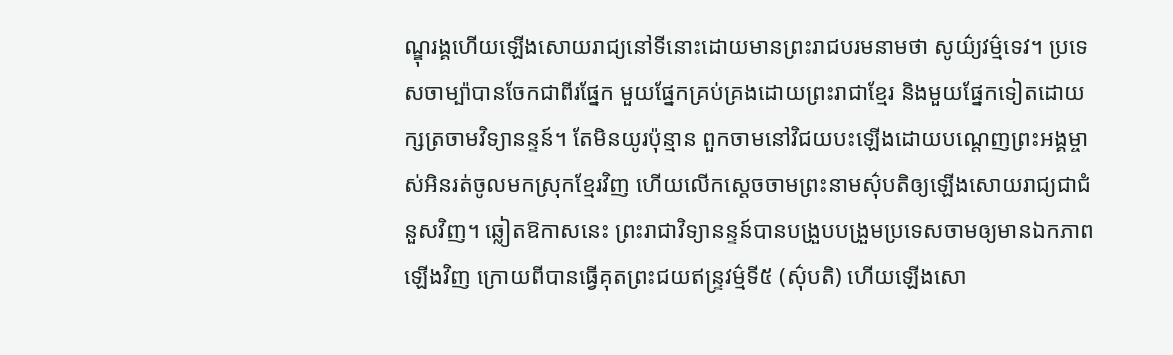ណ្ឌុរង្គហើយឡើងសោយរាជ្យនៅទីនោះដោយមានព្រះរាជបរមនាមថា សូយ៌្យវម៌្មទេវ។ ប្រទេសចាម្ប៉ាបានចែកជាពីរផែ្នក មួយផែ្នកគ្រប់គ្រងដោយព្រះរាជាខែ្មរ និងមួយផែ្នកទៀតដោយក្សត្រចាមវិទ្យានន្ទន៍។ តែមិនយូរប៉ុន្មាន ពួកចាមនៅវិជយបះឡើងដោយបណេ្តញព្រះអង្គម្ចាស់អិនរត់ចូលមកស្រុកខែ្មរវិញ ហើយលើកសេ្តចចាមព្រះនាមស៌ុបតិឲ្យឡើងសោយរាជ្យជាជំនួសវិញ។ ឆ្លៀតឱកាសនេះ ព្រះរាជាវិទ្យានន្ទន៍បានបង្រួបបង្រួមប្រទេសចាមឲ្យមានឯកភាពឡើងវិញ ក្រោយពីបានធ្វើគុតព្រះជយឥន្រ្ទវម៌្មទី៥ (ស៌ុបតិ) ហើយឡើងសោ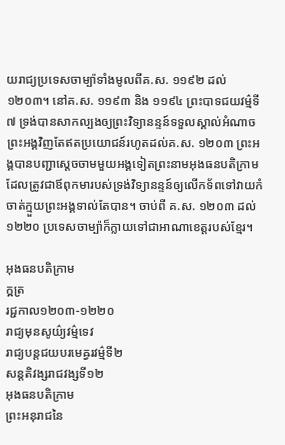យរាជ្យប្រទេសចាម្ប៉ាទាំងមូលពីគ.ស. ១១៩២ ដល់ ១២០៣។ នៅគ.ស. ១១៩៣ និង ១១៩៤ ព្រះបាទជយវម៌្មទី៧ ទ្រង់បានសាកល្បងឲ្យព្រះវិទ្យានន្ទន៍ទទួលស្គាល់អំណាចព្រះអង្គវិញតែឥតប្រយោជន៍រហូតដល់គ.ស. ១២០៣ ព្រះអង្គបានបញ្ជាសេ្តចចាមមួយអង្គទៀតព្រះនាមអុងធនបតិក្រាម ដែលត្រូវជាឪពុកមារបស់ទ្រង់វិទ្យានន្ទន៍ឲ្យលើកទ័ពទៅវាយកំចាត់ក្មួយព្រះអង្គទាល់តែបាន។ ចាប់ពី គ.ស. ១២០៣ ដល់ ១២២០ ប្រទេសចាម្ប៉ាក៏ក្លាយទៅជាអាណាខេត្តរបស់ខែ្មរ។

អុងធនបតិក្រាម
ក្ឝត្រ
រជ្ជកាល១២០៣-១២២០
រាជ្យមុនសូយ៌្យវម៌្មទេវ
រាជ្យបន្តជយបរមេឝ្វរវម៌្មទី២
សន្តតិវង្សរាជវង្សទី១២
អុងធនបតិក្រាម
ព្រះអនុរាជនៃ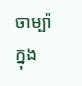ចាម្ប៉ា
ក្នុង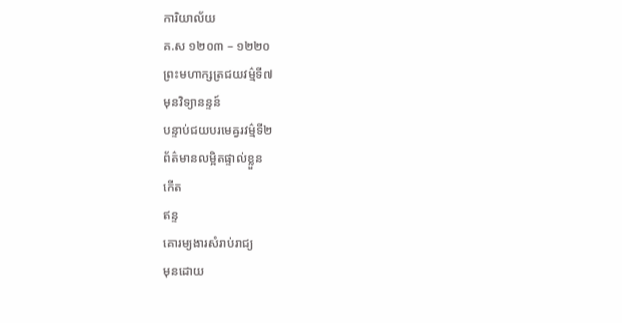ការិយាល័យ
គ.ស ១២០៣ – ១២២០
ព្រះមហាក្សត្រជយវម៌្មទី៧
មុនវិទ្យានន្ទន៍
បន្ទាប់ជយបរមេឝ្វរវម៌្មទី២
ព័ត៌មានលម្អិតផ្ទាល់ខ្លួន
កើត
ឥន្ទ
គោរម្យងារសំរាប់រាជ្យ
មុនដោយ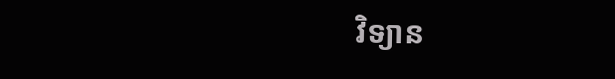វិទ្យាន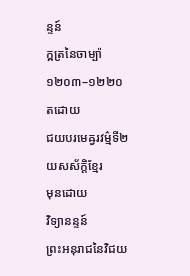ន្ទន៍
ក្ឝត្រនៃចាម្ប៉ា
១២០៣–១២២០
តដោយ
ជយបរមេឝ្វរវម៌្មទី២
យសស័ក្ដិខ្មែរ
មុនដោយ
វិទ្យានន្ទន៍
ព្រះអនុរាជនៃវិជយ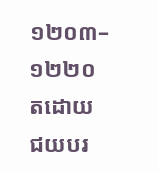១២០៣–១២២០
តដោយ
ជយបរ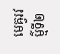មេឝ្វរវម៌្មទី២